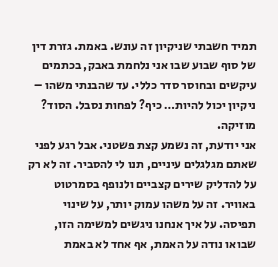תמיד חשבתי שניקיון זה עונש. באמת. גזרת דין של סוף שבוע שבו אני נלחמת באבק, בכתמים עיקשים ובחוסר סדר כללי. עד שהבנתי משהו – ניקיון יכול להיות… כיף? לפחות נסבל. הסוד? מוזיקה.
אני יודעת, זה נשמע קצת פשטני. אבל רגע לפני שאתם מגלגלים עיניים, תנו לי להסביר. זה לא רק על להדליק שירים קצביים ולנופף בסמרטוט באוויר. זה על משהו עמוק יותר, על שינוי תפיסה. על איך אנחנו ניגשים למשימה הזו, שבואו נודה על האמת, אף אחד לא באמת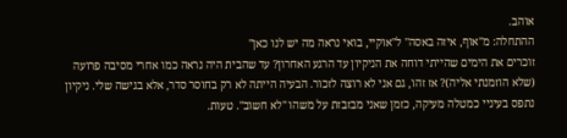אוהב.
ההתחלה: מ"אוף, איזה באסה" ל"אוקיי, בואי נראה מה יש לנו כאן"
זוכרים את הימים שהייתי דוחה את הניקיון עד הרגע האחרון? עד שהבית היה נראה כמו אחרי מסיבה פרועה (שלא הוזמנתי אליה)? אז זהו, גם אני לא רוצה לזכור. הבעיה הייתה לא רק בחוסר סדר, אלא בגישה שלי. ניקיון נתפס בעיניי כמטלה מעיקה, כזמן שאני מבזבזת על משהו "לא חשוב". טעות.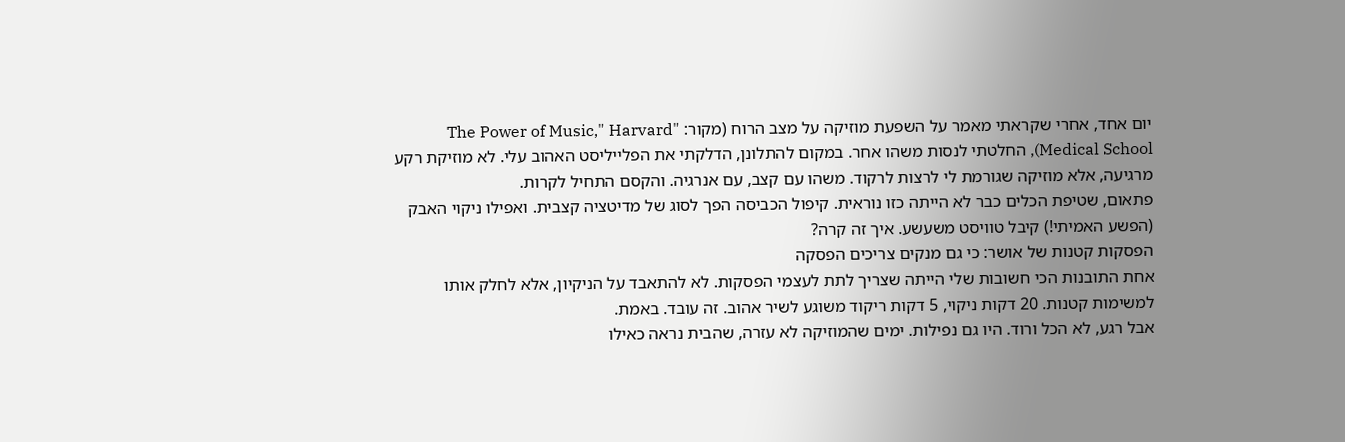יום אחד, אחרי שקראתי מאמר על השפעת מוזיקה על מצב הרוח (מקור: "The Power of Music," Harvard Medical School), החלטתי לנסות משהו אחר. במקום להתלונן, הדלקתי את הפלייליסט האהוב עלי. לא מוזיקת רקע מרגיעה, אלא מוזיקה שגורמת לי לרצות לרקוד. משהו עם קצב, עם אנרגיה. והקסם התחיל לקרות.
פתאום, שטיפת הכלים כבר לא הייתה כזו נוראית. קיפול הכביסה הפך לסוג של מדיטציה קצבית. ואפילו ניקוי האבק (הפשע האמיתי!) קיבל טוויסט משעשע. איך זה קרה?
הפסקות קטנות של אושר: כי גם מנקים צריכים הפסקה
אחת התובנות הכי חשובות שלי הייתה שצריך לתת לעצמי הפסקות. לא להתאבד על הניקיון, אלא לחלק אותו למשימות קטנות. 20 דקות ניקוי, 5 דקות ריקוד משוגע לשיר אהוב. זה עובד. באמת.
אבל רגע, לא הכל ורוד. היו גם נפילות. ימים שהמוזיקה לא עזרה, שהבית נראה כאילו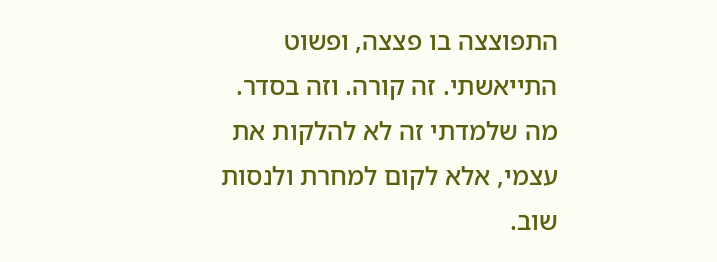התפוצצה בו פצצה, ופשוט התייאשתי. זה קורה. וזה בסדר. מה שלמדתי זה לא להלקות את עצמי, אלא לקום למחרת ולנסות שוב.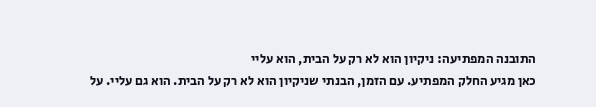התובנה המפתיעה: ניקיון הוא לא רק על הבית, הוא עליי
כאן מגיע החלק המפתיע. עם הזמן, הבנתי שניקיון הוא לא רק על הבית. הוא גם עליי. על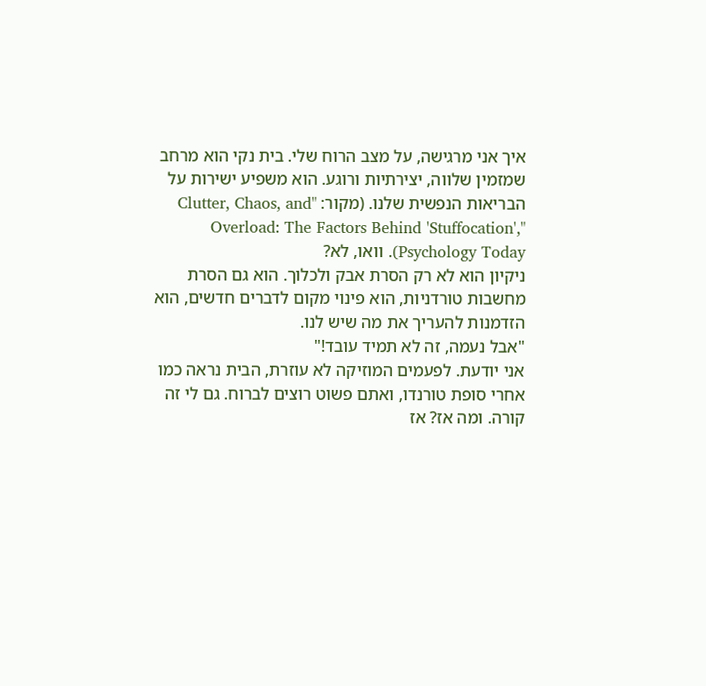איך אני מרגישה, על מצב הרוח שלי. בית נקי הוא מרחב שמזמין שלווה, יצירתיות ורוגע. הוא משפיע ישירות על הבריאות הנפשית שלנו. (מקור: "Clutter, Chaos, and Overload: The Factors Behind 'Stuffocation'," Psychology Today). וואו, לא?
ניקיון הוא לא רק הסרת אבק ולכלוך. הוא גם הסרת מחשבות טורדניות, הוא פינוי מקום לדברים חדשים, הוא הזדמנות להעריך את מה שיש לנו.
"אבל נעמה, זה לא תמיד עובד!"
אני יודעת. לפעמים המוזיקה לא עוזרת, הבית נראה כמו אחרי סופת טורנדו, ואתם פשוט רוצים לברוח. גם לי זה קורה. ומה אז? אז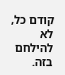קודם כל, לא להילחם בזה.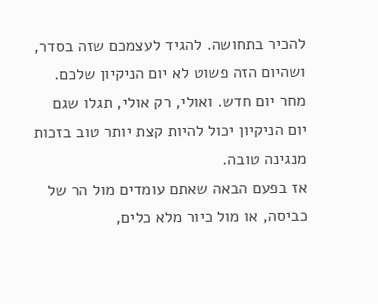להכיר בתחושה. להגיד לעצמכם שזה בסדר, ושהיום הזה פשוט לא יום הניקיון שלכם. מחר יום חדש. ואולי, רק אולי, תגלו שגם יום הניקיון יכול להיות קצת יותר טוב בזכות מנגינה טובה.
אז בפעם הבאה שאתם עומדים מול הר של כביסה, או מול כיור מלא כלים,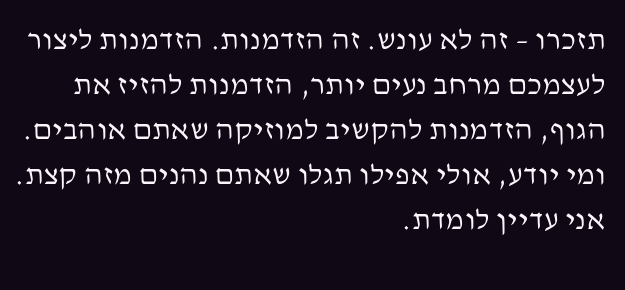תזכרו – זה לא עונש. זה הזדמנות. הזדמנות ליצור לעצמכם מרחב נעים יותר, הזדמנות להזיז את הגוף, הזדמנות להקשיב למוזיקה שאתם אוהבים. ומי יודע, אולי אפילו תגלו שאתם נהנים מזה קצת.
אני עדיין לומדת.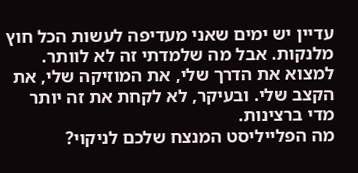עדיין יש ימים שאני מעדיפה לעשות הכל חוץ מלנקות. אבל מה שלמדתי זה לא לוותר. למצוא את הדרך שלי, את המוזיקה שלי, את הקצב שלי. ובעיקר, לא לקחת את זה יותר מדי ברצינות.
מה הפלייליסט המנצח שלכם לניקוי?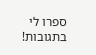ספרו לי בתגובות!